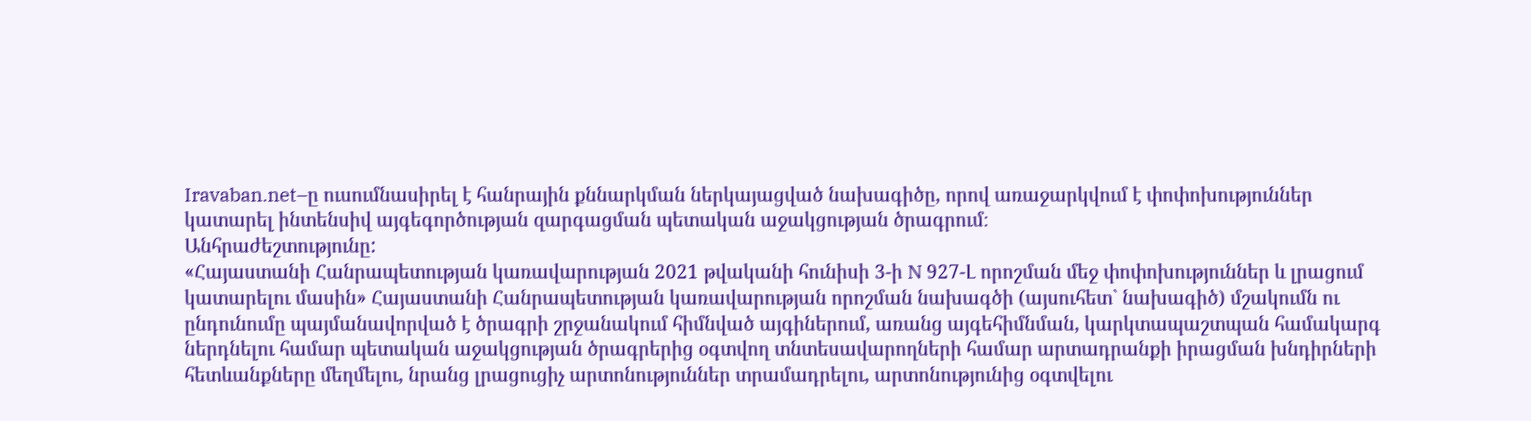Iravaban.net–ը ուսումնասիրել է հանրային քննարկման ներկայացված նախագիծը, որով առաջարկվում է փոփոխություններ կատարել ինտենսիվ այգեգործության զարգացման պետական աջակցության ծրագրում։
Անհրաժեշտությունը:
«Հայաստանի Հանրապետության կառավարության 2021 թվականի հունիսի 3-ի N 927-Լ որոշման մեջ փոփոխություններ և լրացում կատարելու մասին» Հայաստանի Հանրապետության կառավարության որոշման նախագծի (այսուհետ` նախագիծ) մշակումն ու ընդունումը պայմանավորված է ծրագրի շրջանակում հիմնված այգիներում, առանց այգեհիմնման, կարկտապաշտպան համակարգ ներդնելու համար պետական աջակցության ծրագրերից օգտվող տնտեսավարողների համար արտադրանքի իրացման խնդիրների հետևանքները մեղմելու, նրանց լրացուցիչ արտոնություններ տրամադրելու, արտոնությունից օգտվելու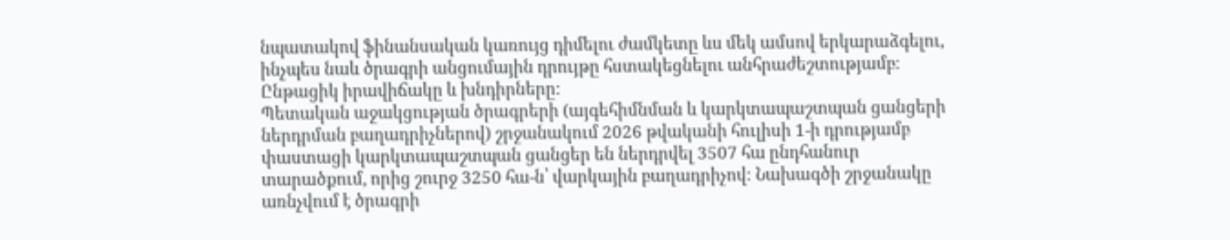նպատակով ֆինանսական կառույց դիմելու ժամկետը ևս մեկ ամսով երկարաձգելու, ինչպես նաև ծրագրի անցումային դրույթը հստակեցնելու անհրաժեշտությամբ։
Ընթացիկ իրավիճակը և խնդիրները:
Պետական աջակցության ծրագրերի (այգեհիմնման և կարկտապաշտպան ցանցերի ներդրման բաղադրիչներով) շրջանակում 2026 թվականի հուլիսի 1-ի դրությամբ փաստացի կարկտապաշտպան ցանցեր են ներդրվել 3507 հա ընդհանուր տարածքում, որից շուրջ 3250 հա-ն՝ վարկային բաղադրիչով։ Նախագծի շրջանակը առնչվում է ծրագրի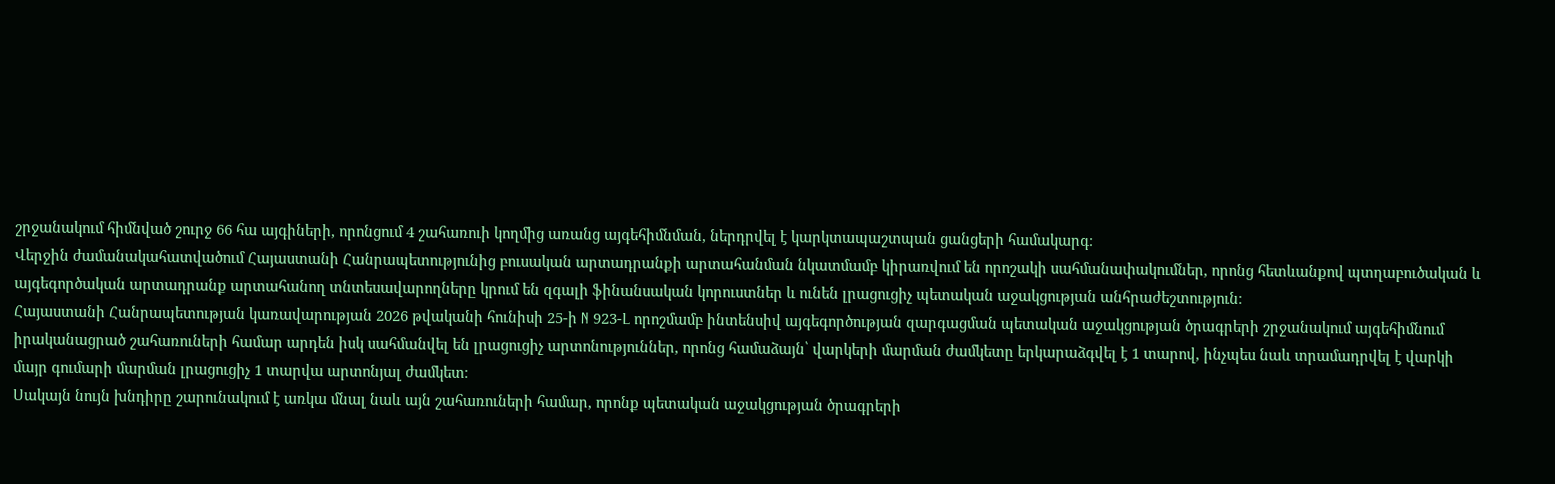շրջանակում հիմնված շուրջ 66 հա այգիների, որոնցում 4 շահառուի կողմից առանց այգեհիմնման, ներդրվել է կարկտապաշտպան ցանցերի համակարգ։
Վերջին ժամանակահատվածում Հայաստանի Հանրապետությունից բուսական արտադրանքի արտահանման նկատմամբ կիրառվում են որոշակի սահմանափակումներ, որոնց հետևանքով պտղաբուծական և այգեգործական արտադրանք արտահանող տնտեսավարողները կրում են զգալի ֆինանսական կորուստներ և ունեն լրացուցիչ պետական աջակցության անհրաժեշտություն։
Հայաստանի Հանրապետության կառավարության 2026 թվականի հունիսի 25-ի N 923-Լ որոշմամբ ինտենսիվ այգեգործության զարգացման պետական աջակցության ծրագրերի շրջանակում այգեհիմնում իրականացրած շահառուների համար արդեն իսկ սահմանվել են լրացուցիչ արտոնություններ, որոնց համաձայն՝ վարկերի մարման ժամկետը երկարաձգվել է 1 տարով, ինչպես նաև տրամադրվել է վարկի մայր գումարի մարման լրացուցիչ 1 տարվա արտոնյալ ժամկետ։
Սակայն նույն խնդիրը շարունակում է առկա մնալ նաև այն շահառուների համար, որոնք պետական աջակցության ծրագրերի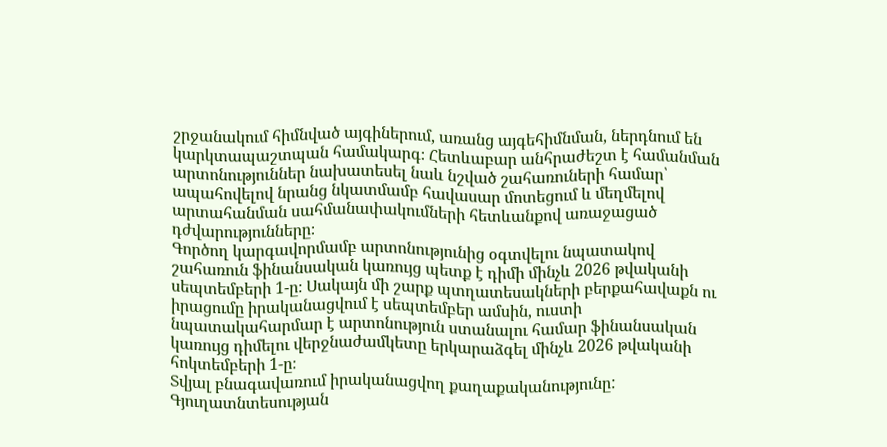շրջանակում հիմնված այգիներում, առանց այգեհիմնման, ներդնում են կարկտապաշտպան համակարգ։ Հետևաբար անհրաժեշտ է համանման արտոնություններ նախատեսել նաև նշված շահառուների համար՝ ապահովելով նրանց նկատմամբ հավասար մոտեցում և մեղմելով արտահանման սահմանափակումների հետևանքով առաջացած դժվարությունները։
Գործող կարգավորմամբ արտոնությունից օգտվելու նպատակով շահառուն ֆինանսական կառույց պետք է դիմի մինչև 2026 թվականի սեպտեմբերի 1-ը։ Սակայն մի շարք պտղատեսակների բերքահավաքն ու իրացումը իրականացվում է սեպտեմբեր ամսին, ուստի նպատակահարմար է արտոնություն ստանալու համար ֆինանսական կառույց դիմելու վերջնաժամկետը երկարաձգել մինչև 2026 թվականի հոկտեմբերի 1-ը։
Տվյալ բնագավառում իրականացվող քաղաքականությունը:
Գյուղատնտեսության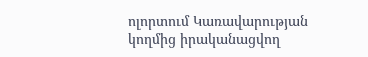ոլորտում Կառավարության կողմից իրականացվող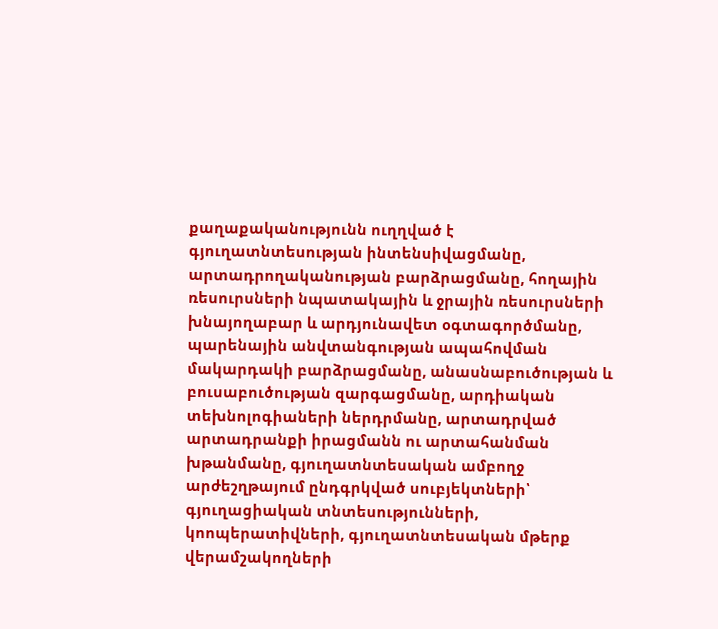քաղաքականությունն ուղղված է գյուղատնտեսության ինտենսիվացմանը, արտադրողականության բարձրացմանը, հողային ռեսուրսների նպատակային և ջրային ռեսուրսների խնայողաբար և արդյունավետ օգտագործմանը, պարենային անվտանգության ապահովման մակարդակի բարձրացմանը, անասնաբուծության և բուսաբուծության զարգացմանը, արդիական տեխնոլոգիաների ներդրմանը, արտադրված արտադրանքի իրացմանն ու արտահանման խթանմանը, գյուղատնտեսական ամբողջ արժեշղթայում ընդգրկված սուբյեկտների՝ գյուղացիական տնտեսությունների, կոոպերատիվների, գյուղատնտեսական մթերք վերամշակողների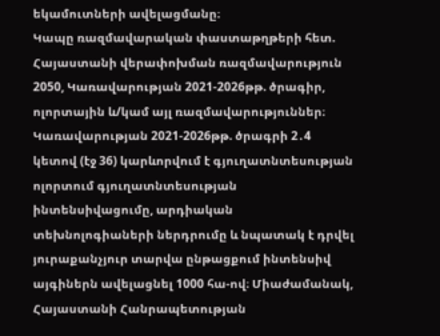եկամուտների ավելացմանը։
Կապը ռազմավարական փաստաթղթերի հետ. Հայաստանի վերափոխման ռազմավարություն 2050, Կառավարության 2021-2026թթ. ծրագիր, ոլորտային և/կամ այլ ռազմավարություններ։
Կառավարության 2021-2026թթ. ծրագրի 2․4 կետով (էջ 36) կարևորվում է գյուղատնտեսության ոլորտում գյուղատնտեսության ինտենսիվացումը, արդիական տեխնոլոգիաների ներդրումը և նպատակ է դրվել յուրաքանչյուր տարվա ընթացքում ինտենսիվ այգիներն ավելացնել 1000 հա-ով։ Միաժամանակ, Հայաստանի Հանրապետության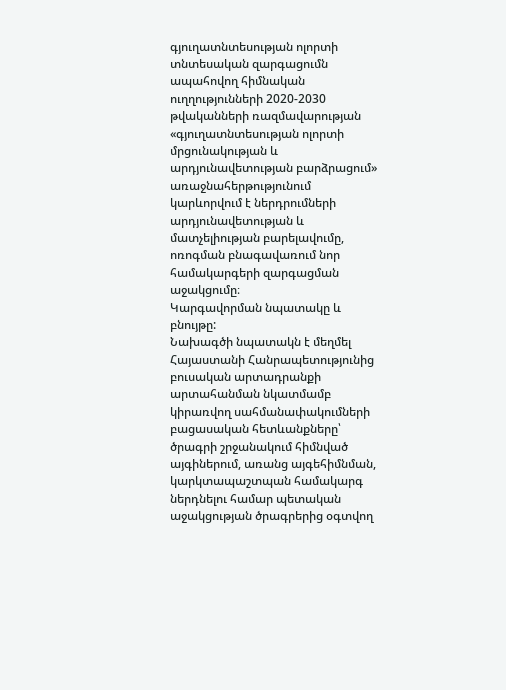գյուղատնտեսության ոլորտի տնտեսական զարգացումն ապահովող հիմնական ուղղությունների 2020-2030 թվականների ռազմավարության «գյուղատնտեսության ոլորտի մրցունակության և արդյունավետության բարձրացում» առաջնահերթությունում կարևորվում է ներդրումների արդյունավետության և մատչելիության բարելավումը, ոռոգման բնագավառում նոր համակարգերի զարգացման աջակցումը։
Կարգավորման նպատակը և բնույթը:
Նախագծի նպատակն է մեղմել Հայաստանի Հանրապետությունից բուսական արտադրանքի արտահանման նկատմամբ կիրառվող սահմանափակումների բացասական հետևանքները՝ ծրագրի շրջանակում հիմնված այգիներում, առանց այգեհիմնման, կարկտապաշտպան համակարգ ներդնելու համար պետական աջակցության ծրագրերից օգտվող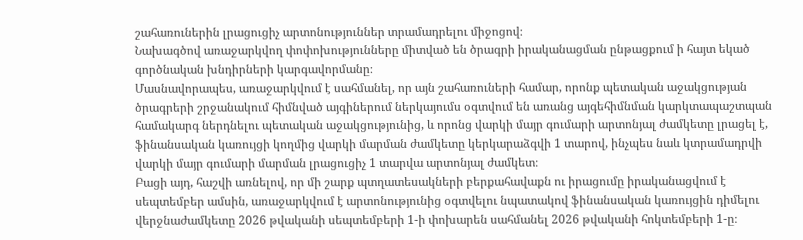շահառուներին լրացուցիչ արտոնություններ տրամադրելու միջոցով։
Նախագծով առաջարկվող փոփոխությունները միտված են ծրագրի իրականացման ընթացքում ի հայտ եկած գործնական խնդիրների կարգավորմանը։
Մասնավորապես, առաջարկվում է սահմանել, որ այն շահառուների համար, որոնք պետական աջակցության ծրագրերի շրջանակում հիմնված այգիներում ներկայումս օգտվում են առանց այգեհիմնման կարկտապաշտպան համակարգ ներդնելու պետական աջակցությունից, և որոնց վարկի մայր գումարի արտոնյալ ժամկետը լրացել է, ֆինանսական կառույցի կողմից վարկի մարման ժամկետը կերկարաձգվի 1 տարով, ինչպես նաև կտրամադրվի վարկի մայր գումարի մարման լրացուցիչ 1 տարվա արտոնյալ ժամկետ։
Բացի այդ, հաշվի առնելով, որ մի շարք պտղատեսակների բերքահավաքն ու իրացումը իրականացվում է սեպտեմբեր ամսին, առաջարկվում է արտոնությունից օգտվելու նպատակով ֆինանսական կառույցին դիմելու վերջնաժամկետը 2026 թվականի սեպտեմբերի 1-ի փոխարեն սահմանել 2026 թվականի հոկտեմբերի 1-ը։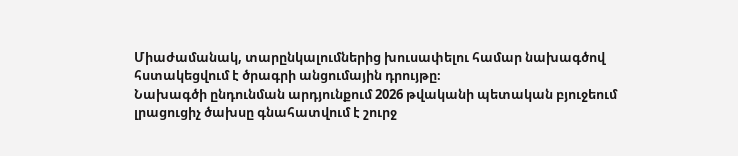Միաժամանակ, տարընկալումներից խուսափելու համար նախագծով հստակեցվում է ծրագրի անցումային դրույթը։
Նախագծի ընդունման արդյունքում 2026 թվականի պետական բյուջեում լրացուցիչ ծախսը գնահատվում է շուրջ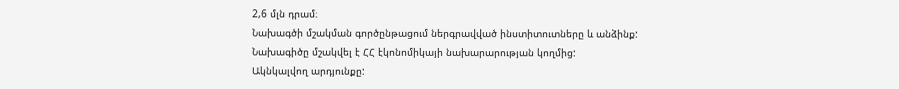2,6 մլն դրամ։
Նախագծի մշակման գործընթացում ներգրավված ինստիտուտները և անձինք:
Նախագիծը մշակվել է ՀՀ էկոնոմիկայի նախարարության կողմից:
Ակնկալվող արդյունքը: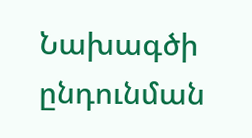Նախագծի ընդունման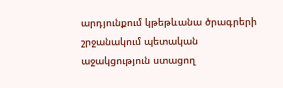արդյունքում կթեթևանա ծրագրերի շրջանակում պետական աջակցություն ստացող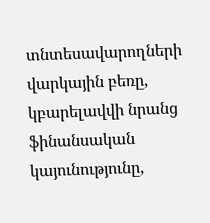տնտեսավարողների վարկային բեռը, կբարելավվի նրանց ֆինանսական կայունությունը,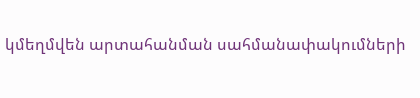կմեղմվեն արտահանման սահմանափակումների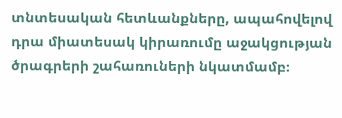տնտեսական հետևանքները, ապահովելով դրա միատեսակ կիրառումը աջակցության ծրագրերի շահառուների նկատմամբ։